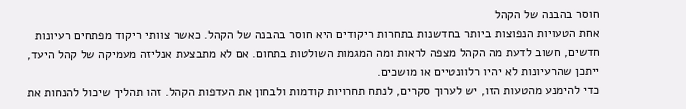חוסר בהבנה של הקהל
אחת הטעויות הנפוצות ביותר בחדשנות בתחרות ריקודים היא חוסר בהבנה של הקהל. כאשר צוותי ריקוד מפתחים רעיונות חדשים, חשוב לדעת מה הקהל מצפה לראות ומה המגמות השולטות בתחום. אם לא מתבצעת אנליזה מעמיקה של קהל היעד, ייתכן שהרעיונות לא יהיו רלוונטיים או מושכים.
כדי להימנע מהטעות הזו, יש לערוך סקרים, לנתח תחרויות קודמות ולבחון את העדפות הקהל. זהו תהליך שיכול להנחות את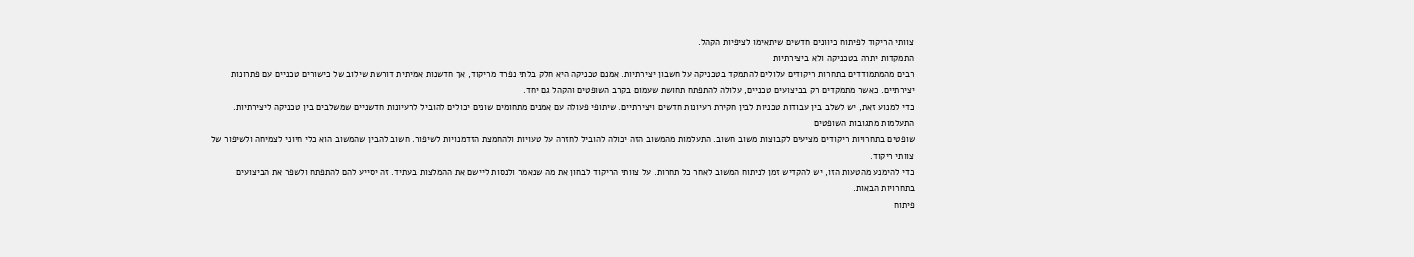צוותי הריקוד לפיתוח כיוונים חדשים שיתאימו לציפיות הקהל.
התמקדות יתרה בטכניקה ולא ביצירתיות
רבים מהמתמודדים בתחרות ריקודים עלולים להתמקד בטכניקה על חשבון יצירתיות. אמנם טכניקה היא חלק בלתי נפרד מריקוד, אך חדשנות אמיתית דורשת שילוב של כישורים טכניים עם פתרונות יצירתיים. כאשר מתמקדים רק בביצועים טכניים, עלולה להתפתח תחושת שעמום בקרב השופטים והקהל גם יחד.
כדי למנוע זאת, יש לשלב בין עבודות טכניות לבין חקירת רעיונות חדשים ויצירתיים. שיתופי פעולה עם אמנים מתחומים שונים יכולים להוביל לרעיונות חדשניים שמשלבים בין טכניקה ליצירתיות.
התעלמות מתגובות השופטים
שופטים בתחרויות ריקודים מציעים לקבוצות משוב חשוב. התעלמות מהמשוב הזה יכולה להוביל לחזרה על טעויות ולהחמצת הזדמנויות לשיפור. חשוב להבין שהמשוב הוא כלי חיוני לצמיחה ולשיפור של צוותי ריקוד.
כדי להימנע מהטעות הזו, יש להקדיש זמן לניתוח המשוב לאחר כל תחרות. על צוותי הריקוד לבחון את מה שנאמר ולנסות ליישם את ההמלצות בעתיד. זה יסייע להם להתפתח ולשפר את הביצועים בתחרויות הבאות.
פיתוח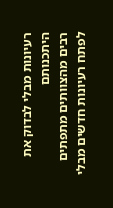רעיונות מבלי לבדוק את היתכנותם
רבים מהצוותים מתפתים לפתח רעיונות חדשים מבלי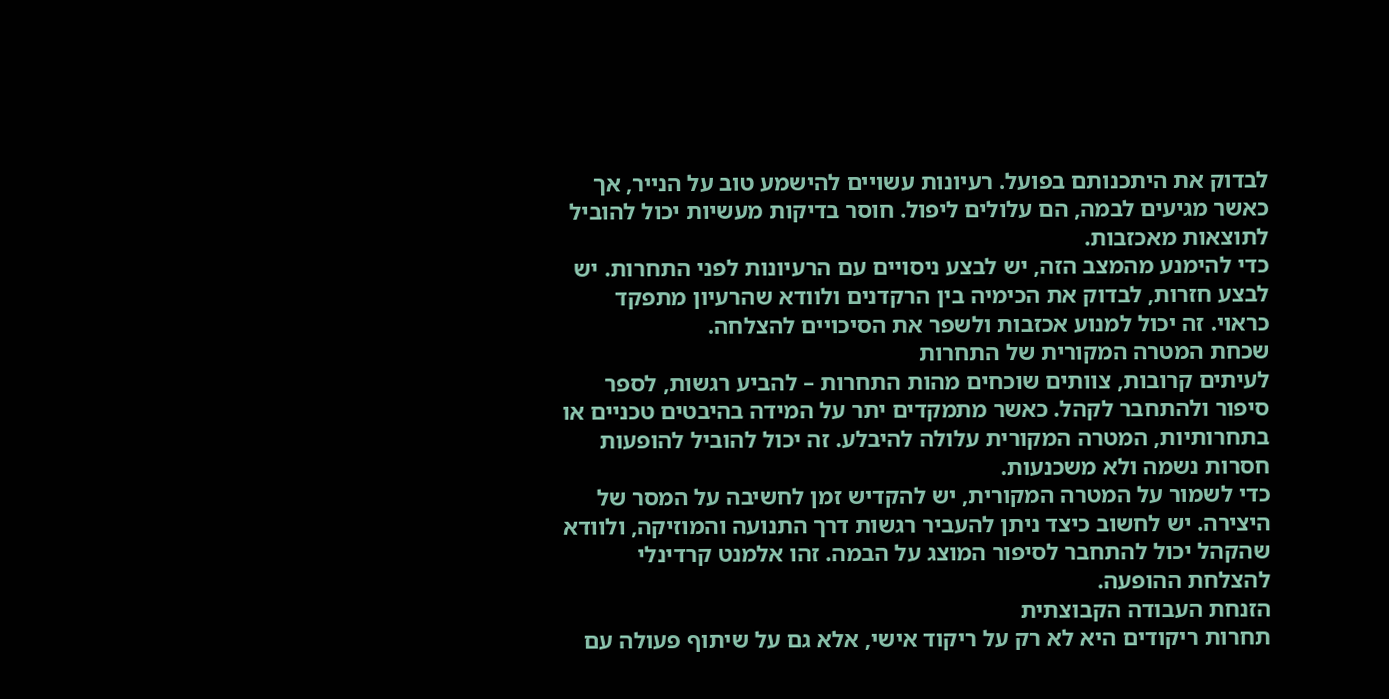לבדוק את היתכנותם בפועל. רעיונות עשויים להישמע טוב על הנייר, אך כאשר מגיעים לבמה, הם עלולים ליפול. חוסר בדיקות מעשיות יכול להוביל לתוצאות מאכזבות.
כדי להימנע מהמצב הזה, יש לבצע ניסויים עם הרעיונות לפני התחרות. יש לבצע חזרות, לבדוק את הכימיה בין הרקדנים ולוודא שהרעיון מתפקד כראוי. זה יכול למנוע אכזבות ולשפר את הסיכויים להצלחה.
שכחת המטרה המקורית של התחרות
לעיתים קרובות, צוותים שוכחים מהות התחרות – להביע רגשות, לספר סיפור ולהתחבר לקהל. כאשר מתמקדים יתר על המידה בהיבטים טכניים או בתחרותיות, המטרה המקורית עלולה להיבלע. זה יכול להוביל להופעות חסרות נשמה ולא משכנעות.
כדי לשמור על המטרה המקורית, יש להקדיש זמן לחשיבה על המסר של היצירה. יש לחשוב כיצד ניתן להעביר רגשות דרך התנועה והמוזיקה, ולוודא שהקהל יכול להתחבר לסיפור המוצג על הבמה. זהו אלמנט קרדינלי להצלחת ההופעה.
הזנחת העבודה הקבוצתית
תחרות ריקודים היא לא רק על ריקוד אישי, אלא גם על שיתוף פעולה עם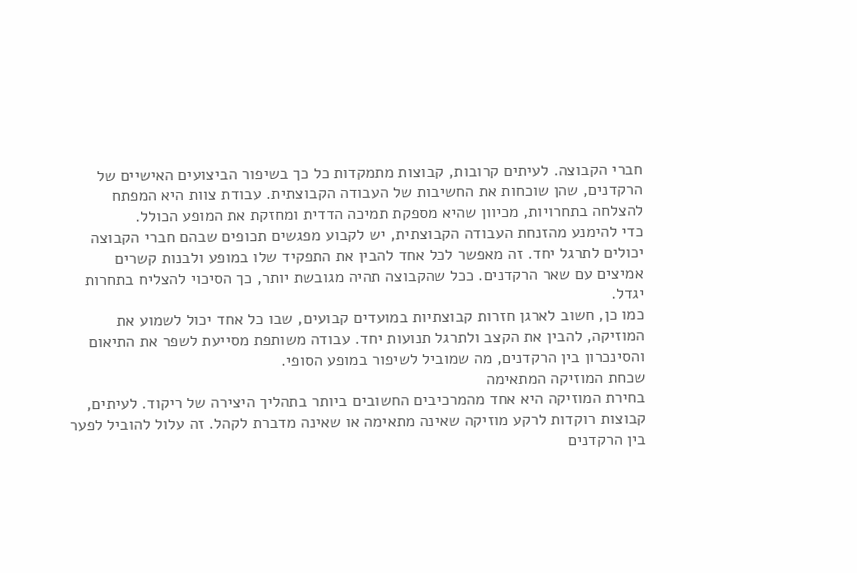חברי הקבוצה. לעיתים קרובות, קבוצות מתמקדות כל כך בשיפור הביצועים האישיים של הרקדנים, שהן שוכחות את החשיבות של העבודה הקבוצתית. עבודת צוות היא המפתח להצלחה בתחרויות, מכיוון שהיא מספקת תמיכה הדדית ומחזקת את המופע הכולל.
כדי להימנע מהזנחת העבודה הקבוצתית, יש לקבוע מפגשים תכופים שבהם חברי הקבוצה יכולים לתרגל יחד. זה מאפשר לכל אחד להבין את התפקיד שלו במופע ולבנות קשרים אמיצים עם שאר הרקדנים. ככל שהקבוצה תהיה מגובשת יותר, כך הסיכוי להצליח בתחרות יגדל.
כמו כן, חשוב לארגן חזרות קבוצתיות במועדים קבועים, שבו כל אחד יכול לשמוע את המוזיקה, להבין את הקצב ולתרגל תנועות יחד. עבודה משותפת מסייעת לשפר את התיאום והסינכרון בין הרקדנים, מה שמוביל לשיפור במופע הסופי.
שכחת המוזיקה המתאימה
בחירת המוזיקה היא אחד מהמרכיבים החשובים ביותר בתהליך היצירה של ריקוד. לעיתים, קבוצות רוקדות לרקע מוזיקה שאינה מתאימה או שאינה מדברת לקהל. זה עלול להוביל לפער בין הרקדנים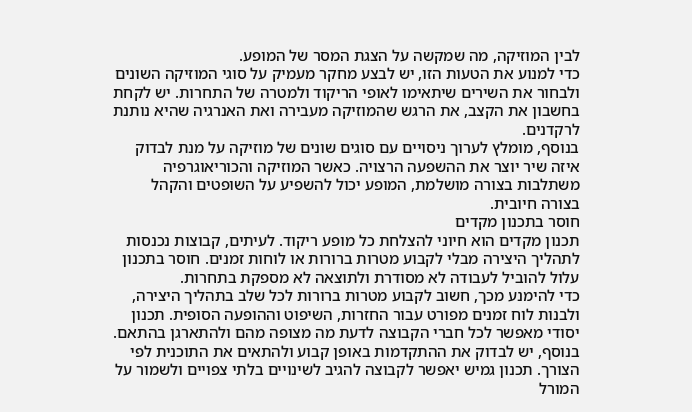לבין המוזיקה, מה שמקשה על הצגת המסר של המופע.
כדי למנוע את הטעות הזו, יש לבצע מחקר מעמיק על סוגי המוזיקה השונים ולבחור את השירים שיתאימו לאופי הריקוד ולמטרה של התחרות. יש לקחת בחשבון את הקצב, את הרגש שהמוזיקה מעבירה ואת האנרגיה שהיא נותנת לרקדנים.
בנוסף, מומלץ לערוך ניסויים עם סוגים שונים של מוזיקה על מנת לבדוק איזה שיר יוצר את ההשפעה הרצויה. כאשר המוזיקה והכוריאוגרפיה משתלבות בצורה מושלמת, המופע יכול להשפיע על השופטים והקהל בצורה חיובית.
חוסר בתכנון מקדים
תכנון מקדים הוא חיוני להצלחת כל מופע ריקוד. לעיתים, קבוצות נכנסות לתהליך היצירה מבלי לקבוע מטרות ברורות או לוחות זמנים. חוסר בתכנון עלול להוביל לעבודה לא מסודרת ולתוצאה לא מספקת בתחרות.
כדי להימנע מכך, חשוב לקבוע מטרות ברורות לכל שלב בתהליך היצירה, ולבנות לוח זמנים מפורט עבור החזרות, השיפוט וההופעה הסופית. תכנון יסודי מאפשר לכל חברי הקבוצה לדעת מה מצופה מהם ולהתארגן בהתאם.
בנוסף, יש לבדוק את ההתקדמות באופן קבוע ולהתאים את התוכנית לפי הצורך. תכנון גמיש יאפשר לקבוצה להגיב לשינויים בלתי צפויים ולשמור על המורל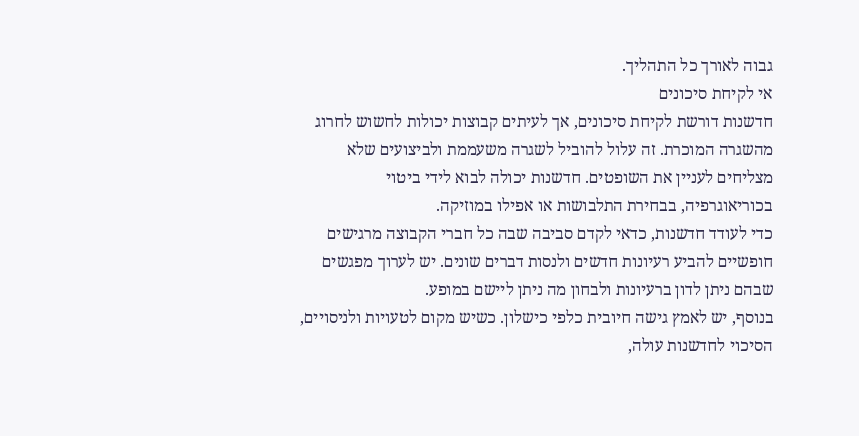גבוה לאורך כל התהליך.
אי לקיחת סיכונים
חדשנות דורשת לקיחת סיכונים, אך לעיתים קבוצות יכולות לחשוש לחרוג מהשגרה המוכרת. זה עלול להוביל לשגרה משעממת ולביצועים שלא מצליחים לעניין את השופטים. חדשנות יכולה לבוא לידי ביטוי בכוריאוגרפיה, בבחירת התלבושות או אפילו במוזיקה.
כדי לעודד חדשנות, כדאי לקדם סביבה שבה כל חברי הקבוצה מרגישים חופשיים להביע רעיונות חדשים ולנסות דברים שונים. יש לערוך מפגשים שבהם ניתן לדון ברעיונות ולבחון מה ניתן ליישם במופע.
בנוסף, יש לאמץ גישה חיובית כלפי כישלון. כשיש מקום לטעויות ולניסויים, הסיכוי לחדשנות עולה,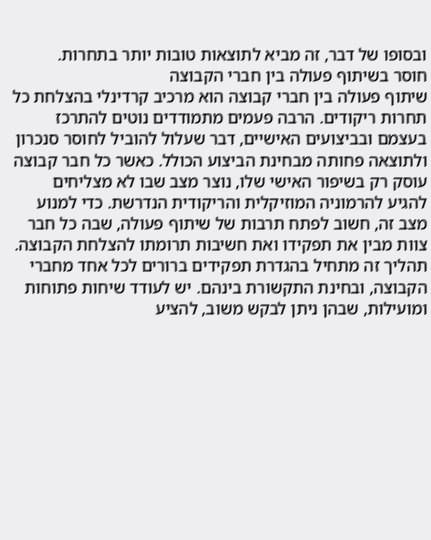ובסופו של דבר, זה מביא לתוצאות טובות יותר בתחרות.
חוסר בשיתוף פעולה בין חברי הקבוצה
שיתוף פעולה בין חברי קבוצה הוא מרכיב קרדינלי בהצלחת כל תחרות ריקודים. הרבה פעמים מתמודדים נוטים להתרכז בעצמם ובביצועים האישיים, דבר שעלול להוביל לחוסר סנכרון ולתוצאה פחותה מבחינת הביצוע הכולל. כאשר כל חבר קבוצה עוסק רק בשיפור האישי שלו, נוצר מצב שבו לא מצליחים להגיע להרמוניה המוזיקלית והריקודית הנדרשת. כדי למנוע מצב זה, חשוב לפתח תרבות של שיתוף פעולה, שבה כל חבר צוות מבין את תפקידו ואת חשיבות תרומתו להצלחת הקבוצה.
תהליך זה מתחיל בהגדרת תפקידים ברורים לכל אחד מחברי הקבוצה, ובחינת התקשורת בינהם. יש לעודד שיחות פתוחות ומועילות, שבהן ניתן לבקש משוב, להציע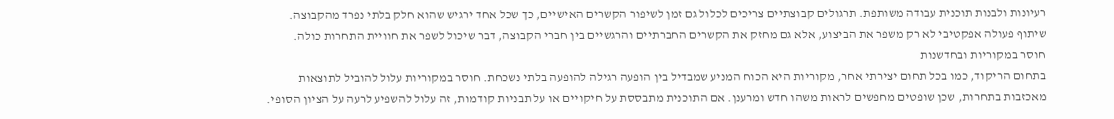רעיונות ולבנות תוכנית עבודה משותפת. תרגולים קבוצתיים צריכים לכלול גם זמן לשיפור הקשרים האישיים, כך שכל אחד ירגיש שהוא חלק בלתי נפרד מהקבוצה. שיתוף פעולה אפקטיבי לא רק משפר את הביצוע, אלא גם מחזק את הקשרים החברתיים והרגשיים בין חברי הקבוצה, דבר שיכול לשפר את חוויית התחרות כולה.
חוסר במקוריות ובחדשנות
בתחום הריקוד, כמו בכל תחום יצירתי אחר, מקוריות היא הכוח המניע שמבדיל בין הופעה רגילה להופעה בלתי נשכחת. חוסר במקוריות עלול להוביל לתוצאות מאכזבות בתחרות, שכן שופטים מחפשים לראות משהו חדש ומרענן. אם התוכנית מתבססת על חיקויים או על תבניות קודמות, זה עלול להשפיע לרעה על הציון הסופי.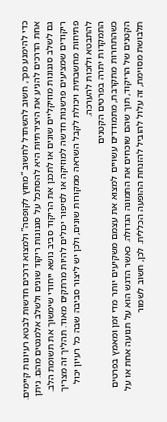כדי להימנע מכך, חשוב להשתדל לחשוב “מחוץ לקופסה” ולמצוא דרכים חדשות לבטא רעיונות קיימים.
אחת הדרכים להניע את היצירתיות היא להסתכל על סגנונות ריקוד שונים ולשלב אלמנטים מהם. ניתן גם לשלב סגנונות מוזיקליים שונים או לתכנן את הריקוד סביב נושא ייחודי שימשוך את תשומת הלב. ריקודים שמציעים פרשנות חדשה למוזיקה או לסיפור יכולים להיות מרתקים מאוד. תהליך זה מצריך פתיחות מחשבתית ויכולת לקבל השראה ממקורות שונים, ולכן יש ליצור סביבה שבה כל רעיון יכול להתבטא ולזכות להערכה.
התמקדות יתרה בפרטים הקטנים
כשהתחרות מתקרבת, מתמודדים עשויים למצוא את עצמם משקיעים יותר מדי זמן ומאמץ בפרטים הקטנים של הריקוד, תוך שהם שוכחים את התמונה הגדולה. כאשר הדגש הוא על תנועה אחת או על תלבושת מסוימת, זה עלול להוביל להזנחת ההופעה הכללית. לכן, חשוב לשמור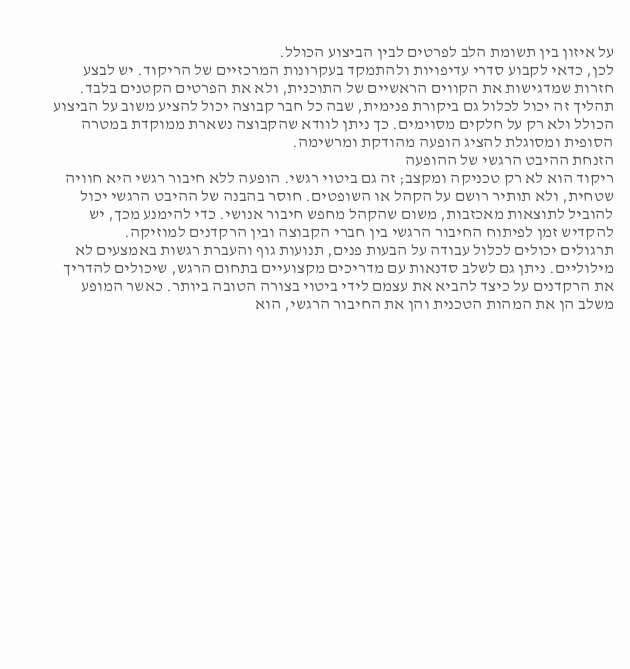על איזון בין תשומת הלב לפרטים לבין הביצוע הכולל.
לכן, כדאי לקבוע סדרי עדיפויות ולהתמקד בעקרונות המרכזיים של הריקוד. יש לבצע חזרות שמדגישות את הקווים הראשיים של התוכנית, ולא את הפרטים הקטנים בלבד. תהליך זה יכול לכלול גם ביקורת פנימית, שבה כל חבר קבוצה יכול להציע משוב על הביצוע הכולל ולא רק על חלקים מסוימים. כך ניתן לוודא שהקבוצה נשארת ממוקדת במטרה הסופית ומסוגלת להציג הופעה מהודקת ומרשימה.
הזנחת ההיבט הרגשי של ההופעה
ריקוד הוא לא רק טכניקה ומקצב; זה גם ביטוי רגשי. הופעה ללא חיבור רגשי היא חוויה שטחית, ולא תותיר רושם על הקהל או השופטים. חוסר בהבנה של ההיבט הרגשי יכול להוביל לתוצאות מאכזבות, משום שהקהל מחפש חיבור אנושי. כדי להימנע מכך, יש להקדיש זמן לפיתוח החיבור הרגשי בין חברי הקבוצה ובין הרקדנים למוזיקה.
תרגולים יכולים לכלול עבודה על הבעות פנים, תנועות גוף והעברת רגשות באמצעים לא מילוליים. ניתן גם לשלב סדנאות עם מדריכים מקצועיים בתחום הרגש, שיכולים להדריך את הרקדנים על כיצד להביא את עצמם לידי ביטוי בצורה הטובה ביותר. כאשר המופע משלב הן את המהות הטכנית והן את החיבור הרגשי, הוא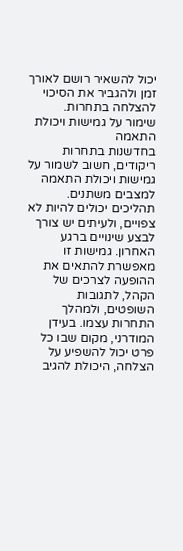יכול להשאיר רושם לאורך זמן ולהגביר את הסיכוי להצלחה בתחרות.
שימור על גמישות ויכולת התאמה
בחדשנות בתחרות ריקודים, חשוב לשמור על גמישות ויכולת התאמה למצבים משתנים. תהליכים יכולים להיות לא צפויים, ולעיתים יש צורך לבצע שינויים ברגע האחרון. גמישות זו מאפשרת להתאים את ההופעה לצרכים של הקהל, לתגובות השופטים, ולמהלך התחרות עצמו. בעידן המודרני, מקום שבו כל פרט יכול להשפיע על הצלחה, היכולת להגיב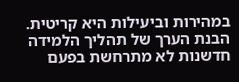במהירות וביעילות היא קריטית.
הבנת הערך של תהליך הלמידה
חדשנות לא מתרחשת בפעם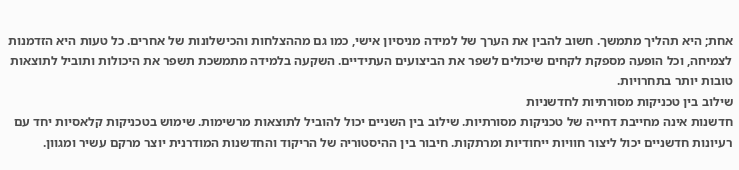אחת; היא תהליך מתמשך. חשוב להבין את הערך של למידה מניסיון אישי, כמו גם מההצלחות והכישלונות של אחרים. כל טעות היא הזדמנות לצמיחה, וכל הופעה מספקת לקחים שיכולים לשפר את הביצועים העתידיים. השקעה בלמידה מתמשכת תשפר את היכולות ותוביל לתוצאות טובות יותר בתחרויות.
שילוב בין טכניקות מסורתיות לחדשניות
חדשנות אינה מחייבת דחייה של טכניקות מסורתיות. שילוב בין השניים יכול להוביל לתוצאות מרשימות. שימוש בטכניקות קלאסיות יחד עם רעיונות חדשניים יכול ליצור חוויות ייחודיות ומרתקות. חיבור בין ההיסטוריה של הריקוד והחדשנות המודרנית יוצר מרקם עשיר ומגוון.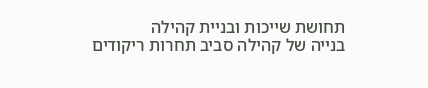תחושת שייכות ובניית קהילה
בנייה של קהילה סביב תחרות ריקודים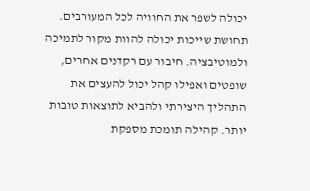יכולה לשפר את החוויה לכל המעורבים. תחושת שייכות יכולה להוות מקור לתמיכה ולמוטיבציה. חיבור עם רקדנים אחרים, שופטים ואפילו קהל יכול להעצים את התהליך היצירתי ולהביא לתוצאות טובות יותר. קהילה תומכת מספקת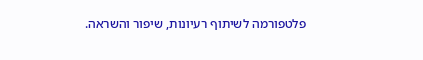פלטפורמה לשיתוף רעיונות, שיפור והשראה.